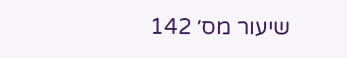שיעור מס׳ 142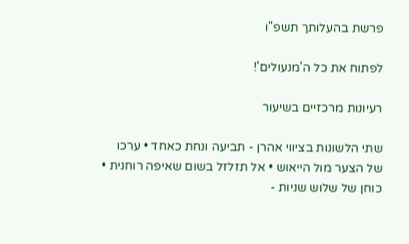פרשת בהעלותך תשפ"ו

לפתוח את כל ה'מנעולים'!

רעיונות מרכזיים בשיעור

שתי הלשונות בציווי אהרן - תביעה ונחת כאחד • ערכו של הצער מול הייאוש • אל תזלזל בשום שאיפה רוחנית • כוחן של שלוש שניות -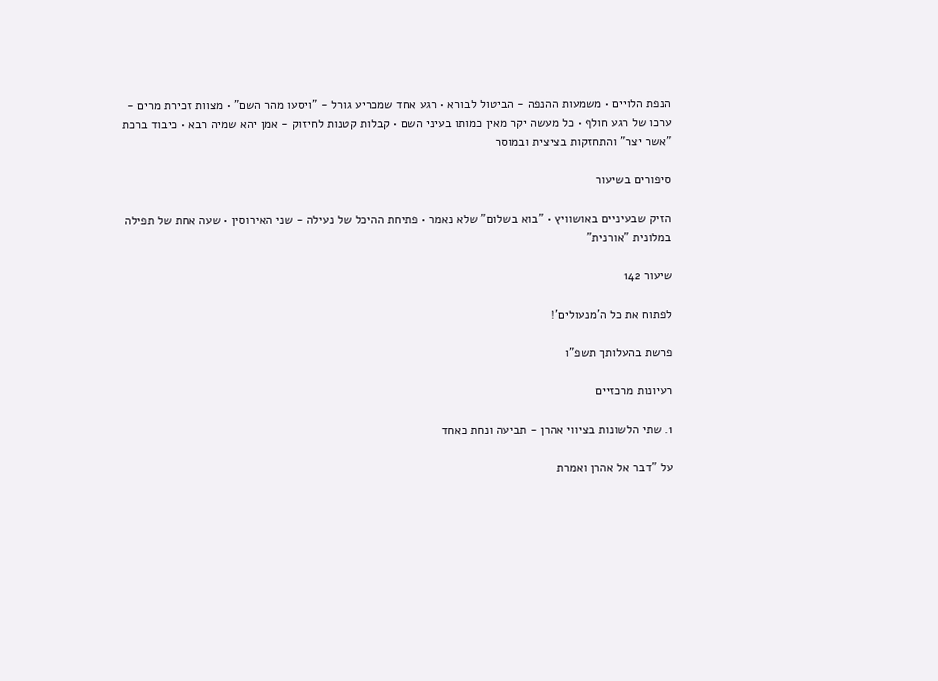הנפת הלויים • משמעות ההנפה - הביטול לבורא • רגע אחד שמכריע גורל - "ויסעו מהר השם" • מצוות זכירת מרים - ערכו של רגע חולף • כל מעשה יקר מאין כמותו בעיני השם • קבלות קטנות לחיזוק - אמן יהא שמיה רבא • כיבוד ברכת "אשר יצר" והתחזקות בציצית ובמוסר

סיפורים בשיעור

הזיק שבעיניים באושוויץ • "בוא בשלום" שלא נאמר • פתיחת ההיכל של נעילה - שני האירוסין • שעה אחת של תפילה במלונית "אורנית"

שיעור 142

לפתוח את כל ה'מנעולים'!

פרשת בהעלותך תשפ"ו

רעיונות מרכזיים

1. שתי הלשונות בציווי אהרן - תביעה ונחת כאחד

על "דבר אל אהרן ואמרת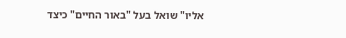אליו" שואל בעל "באור החיים" כיצד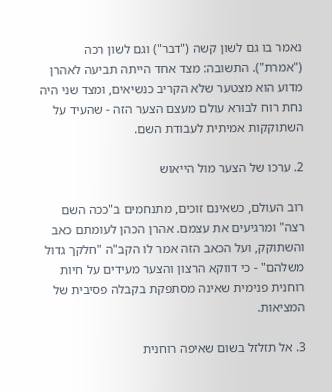נאמר בו גם לשון קשה ("דבר") וגם לשון רכה ("אמרת"). התשובה: מצד אחד הייתה תביעה לאהרן מדוע הוא מצטער שלא הקריב כנשיאים, ומצד שני היה נחת רוח לבורא עולם מעצם הצער הזה - שהעיד על השתוקקות אמיתית לעבודת השם.

2. ערכו של הצער מול הייאוש

רוב העולם, כשאינם זוכים, מתנחמים ב"ככה השם רצה" ומרגיעים את עצמם. אהרן הכהן לעומתם כאב והשתוקק, ועל הכאב הזה אמר לו הקב"ה "חלקך גדול משלהם" - כי דווקא הרצון והצער מעידים על חיות רוחנית פנימית שאינה מסתפקת בקבלה פסיבית של המציאות.

3. אל תזלזל בשום שאיפה רוחנית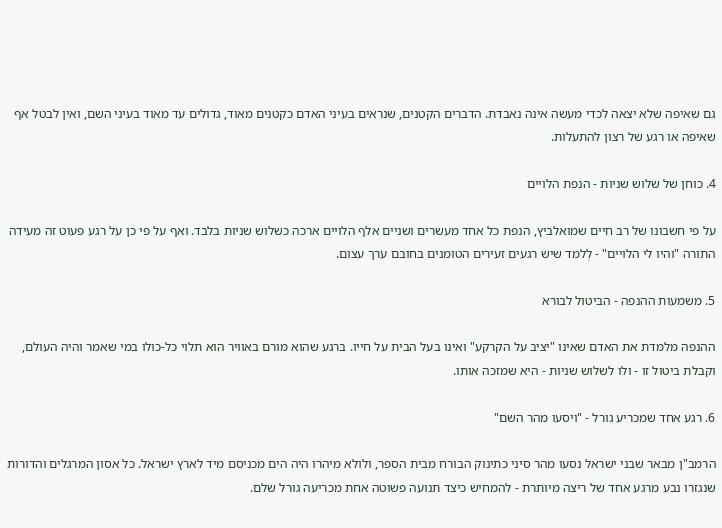גם שאיפה שלא יצאה לכדי מעשה אינה נאבדת. הדברים הקטנים, שנראים בעיני האדם כקטנים מאוד, גדולים עד מאוד בעיני השם, ואין לבטל אף שאיפה או רגע של רצון להתעלות.

4. כוחן של שלוש שניות - הנפת הלויים

על פי חשבונו של רב חיים שמואלביץ, הנפת כל אחד מעשרים ושניים אלף הלויים ארכה כשלוש שניות בלבד. ואף על פי כן על רגע פעוט זה מעידה התורה "והיו לי הלויים" - לְלמד שיש רגעים זעירים הטומנים בחובם ערך עצום.

5. משמעות ההנפה - הביטול לבורא

ההנפה מלמדת את האדם שאינו "יציב על הקרקע" ואינו בעל הבית על חייו. ברגע שהוא מורם באוויר הוא תלוי כל-כולו במי שאמר והיה העולם, וקבלת ביטול זו - ולו לשלוש שניות - היא שמזכה אותו.

6. רגע אחד שמכריע גורל - "ויסעו מהר השם"

הרמב"ן מבאר שבני ישראל נסעו מהר סיני כתינוק הבורח מבית הספר, ולולא מיהרו היה הים מכניסם מיד לארץ ישראל. כל אסון המרגלים והדורות שנגזרו נבע מרגע אחד של ריצה מיותרת - להמחיש כיצד תנועה פשוטה אחת מכריעה גורל שלם.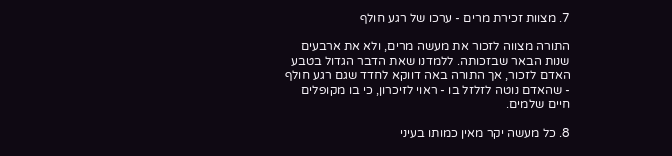7. מצוות זכירת מרים - ערכו של רגע חולף

התורה מצווה לזכור את מעשה מרים, ולא את ארבעים שנות הבאר שבזכותה. ללמדנו שאת הדבר הגדול בטבע האדם לזכור, אך התורה באה דווקא לחדד שגם רגע חולף - שהאדם נוטה לזלזל בו - ראוי לזיכרון, כי בו מקופלים חיים שלמים.

8. כל מעשה יקר מאין כמותו בעיני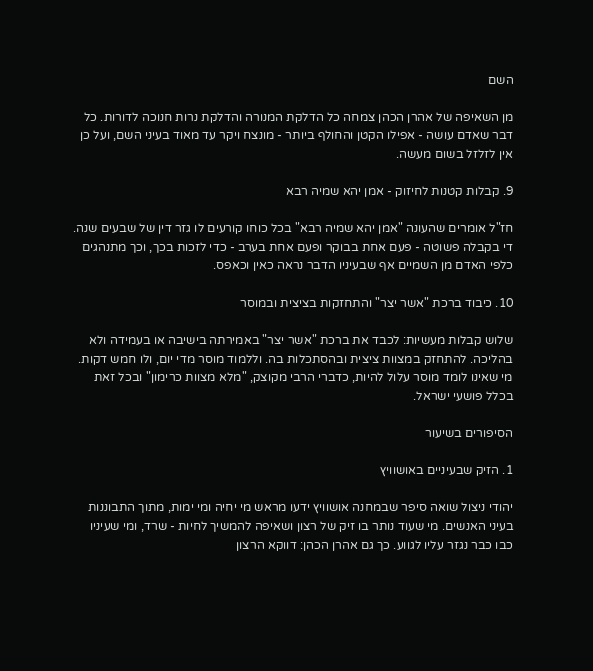השם

מן השאיפה של אהרן הכהן צמחה כל הדלקת המנורה והדלקת נרות חנוכה לדורות. כל דבר שאדם עושה - אפילו הקטן והחולף ביותר - מונצח ויקר עד מאוד בעיני השם, ועל כן אין לזלזל בשום מעשה.

9. קבלות קטנות לחיזוק - אמן יהא שמיה רבא

חז"ל אומרים שהעונה "אמן יהא שמיה רבא" בכל כוחו קורעים לו גזר דין של שבעים שנה. די בקבלה פשוטה - פעם אחת בבוקר ופעם אחת בערב - כדי לזכות בכך, וכך מתנהגים כלפי האדם מן השמיים אף שבעיניו הדבר נראה כאין וכאפס.

10. כיבוד ברכת "אשר יצר" והתחזקות בציצית ובמוסר

שלוש קבלות מעשיות: לכבד את ברכת "אשר יצר" באמירתה בישיבה או בעמידה ולא בהליכה. להתחזק במצוות ציצית ובהסתכלות בה. וללמוד מוסר מדי יום, ולו חמש דקות. מי שאינו לומד מוסר עלול להיות, כדברי הרבי מקוצק, "מלא מצוות כרימון" ובכל זאת בכלל פושעי ישראל.

הסיפורים בשיעור

1. הזיק שבעיניים באושוויץ

יהודי ניצול שואה סיפר שבמחנה אושוויץ ידעו מראש מי יחיה ומי ימות, מתוך התבוננות בעיני האנשים. מי שעוד נותר בו זיק של רצון ושאיפה להמשיך לחיות - שרד, ומי שעיניו כבו כבר נגזר עליו לגווע. כך גם אהרן הכהן: דווקא הרצון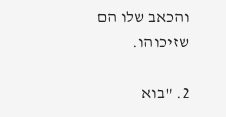והכאב שלו הם שזיכוהו.

2. "בוא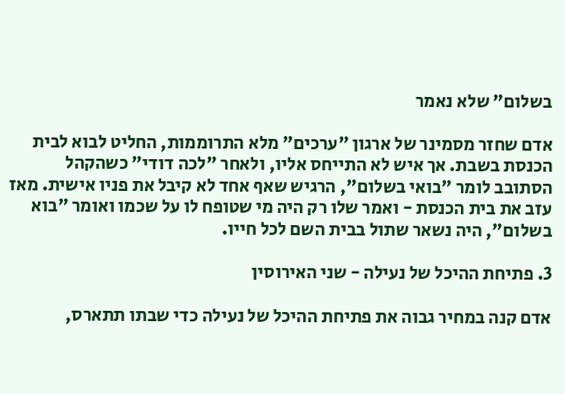בשלום" שלא נאמר

אדם שחזר מסמינר של ארגון "ערכים" מלא התרוממות, החליט לבוא לבית הכנסת בשבת. אך איש לא התייחס אליו, ולאחר "לכה דודי" כשהקהל הסתובב לומר "בואי בשלום", הרגיש שאף אחד לא קיבל את פניו אישית. מאז עזב את בית הכנסת - ואמר שלו רק היה מי שטופח לו על שכמו ואומר "בוא בשלום", היה נשאר שתול בבית השם לכל חייו.

3. פתיחת ההיכל של נעילה - שני האירוסין

אדם קנה במחיר גבוה את פתיחת ההיכל של נעילה כדי שבתו תתארס,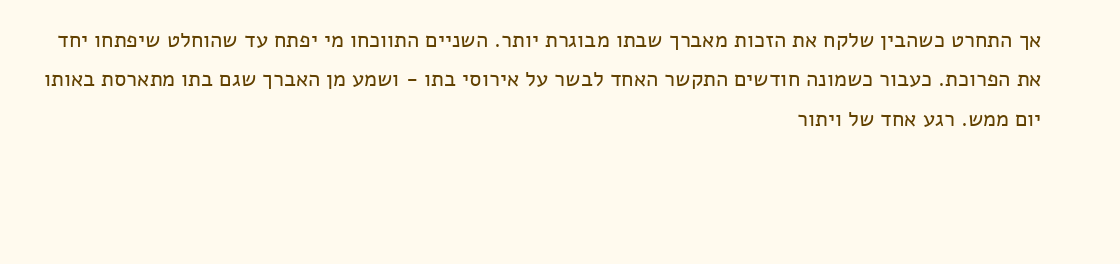אך התחרט כשהבין שלקח את הזכות מאברך שבתו מבוגרת יותר. השניים התווכחו מי יפתח עד שהוחלט שיפתחו יחד את הפרוכת. כעבור כשמונה חודשים התקשר האחד לבשר על אירוסי בתו - ושמע מן האברך שגם בתו מתארסת באותו יום ממש. רגע אחד של ויתור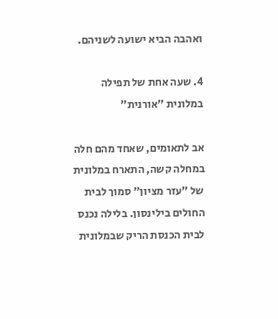ואהבה הביא ישועה לשניהם.

4. שעה אחת של תפילה במלונית "אורנית"

אב לתאומים, שאחד מהם חלה במחלה קשה, התארח במלונית של "עזר מציון" סמוך לבית החולים בילינסון. בלילה נכנס לבית הכנסת הריק שבמלונית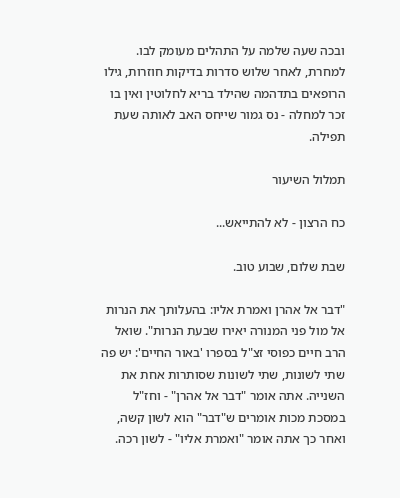ובכה שעה שלמה על התהלים מעומק לבו. למחרת, לאחר שלוש סדרות בדיקות חוזרות, גילו הרופאים בתדהמה שהילד בריא לחלוטין ואין בו זכר למחלה - נס גמור שייחס האב לאותה שעת תפילה.

תמלול השיעור

כח הרצון - לא להתייאש...

שבת שלום, שבוע טוב.

"דבר אל אהרן ואמרת אליו: בהעלותך את הנרות אל מול פני המנורה יאירו שבעת הנרות". שואל הרב חיים כפוסי זצ"ל בספרו 'באור החיים': יש פה שתי לשונות, שתי לשונות שסותרות אחת את השנייה. אתה אומר "דבר אל אהרן" - וחז"ל במסכת מכות אומרים ש"דבר" הוא לשון קשה, ואחר כך אתה אומר "ואמרת אליו" - לשון רכה.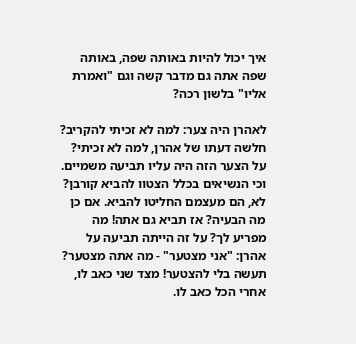איך יכול להיות באותה שפה, באותה שפה אתה גם מדבר קשה וגם "ואמרת אליו" בלשון רכה?

לאהרן היה צער: למה לא זכיתי להקריב? חלשה דעתו של אהרן, למה לא זכיתי? על הצער הזה היה עליו תביעה משמיים. וכי הנשיאים בכלל הצטוו להביא קורבן? לא, הם מעצמם החליטו להביא. אם כן מה הבעיה? אז תביא גם אתה! מה מפריע לך? על זה הייתה תביעה על אהרן: "אני מצטער" - מה אתה מצטער? תעשה בלי להצטער! מצד שני כאב לו, אחרי הכל כאב לו.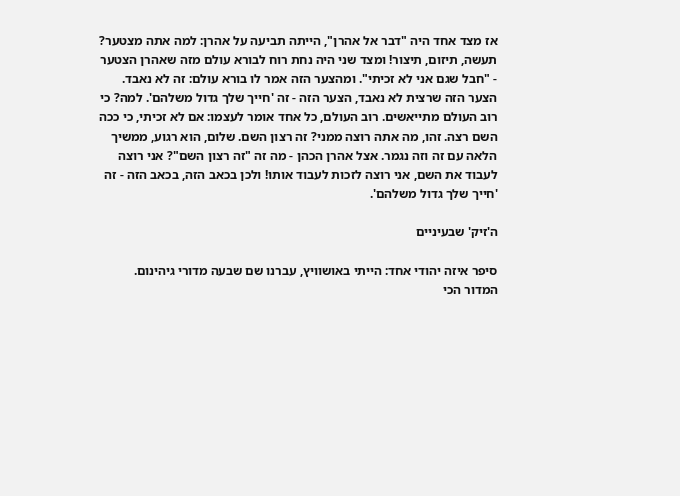אז מצד אחד היה "דבר אל אהרן", הייתה תביעה על אהרן: למה אתה מצטער? תעשה, תיזום, תיצור! ומצד שני היה נחת רוח לבורא עולם מזה שאהרן הצטער - "חבל שגם אני לא זכיתי". ומהצער הזה אמר לו בורא עולם: זה לא נאבד. הצער הזה שרצית לא נאבד, הצער הזה - זה 'חייך שלך גדול משלהם'. למה? כי רוב העולם מתייאשים. רוב העולם, כל אחד אומר לעצמו: אם לא זכיתי, כי ככה השם רצה. זהו, מה אתה רוצה ממני? זה רצון השם. שלום, הוא רגוע, ממשיך הלאה עם זה וזה נגמר. אצל אהרן הכהן - מה זה "זה רצון השם"? אני רוצה לעבוד את השם, אני רוצה לזכות לעבוד אותו! ולכן בכאב הזה, בכאב הזה - זה 'חייך שלך גדול משלהם'.

ה'זיק' שבעיניים

סיפר איזה יהודי אחד: הייתי באושוויץ, עברנו שם שבעה מדורי גיהינום. המדור הכי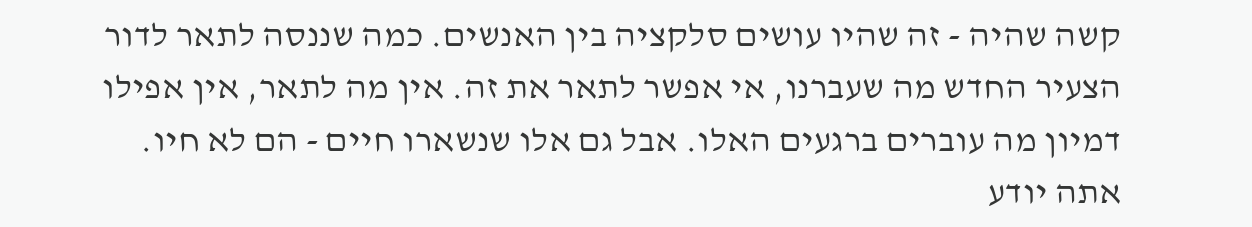קשה שהיה - זה שהיו עושים סלקציה בין האנשים. כמה שננסה לתאר לדור הצעיר החדש מה שעברנו, אי אפשר לתאר את זה. אין מה לתאר, אין אפילו דמיון מה עוברים ברגעים האלו. אבל גם אלו שנשארו חיים - הם לא חיו. אתה יודע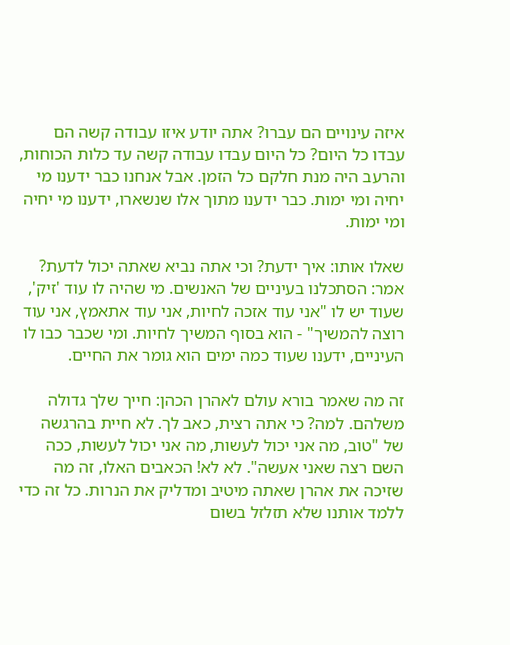איזה עינויים הם עברו? אתה יודע איזו עבודה קשה הם עבדו כל היום? כל היום עבדו עבודה קשה עד כלות הכוחות, והרעב היה מנת חלקם כל הזמן. אבל אנחנו כבר ידענו מי יחיה ומי ימות. כבר ידענו מתוך אלו שנשארו, ידענו מי יחיה ומי ימות.

שאלו אותו: איך ידעת? וכי אתה נביא שאתה יכול לדעת? אמר: הסתכלנו בעיניים של האנשים. מי שהיה לו עוד 'זיק', שעוד יש לו "אני עוד אזכה לחיות, אני עוד אתאמץ, אני עוד רוצה להמשיך" - הוא בסוף המשיך לחיות. ומי שכבר כבו לו העיניים, ידענו שעוד כמה ימים הוא גומר את החיים.

זה מה שאמר בורא עולם לאהרן הכהן: חייך שלך גדולה משלהם. למה? כי אתה רצית, כאב לך. לא חיית בהרגשה של "טוב, מה אני יכול לעשות, מה אני יכול לעשות, ככה השם רצה שאני אעשה". לא לא! הכאבים האלו, זה מה שזיכה את אהרן שאתה מיטיב ומדליק את הנרות. כל זה כדי ללמד אותנו שלא תזלזל בשום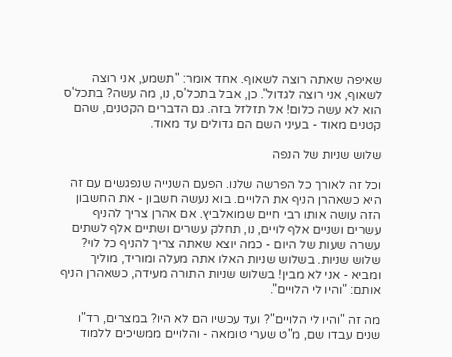שאיפה שאתה רוצה לשאוף. אחד אומר: "תשמע, אני רוצה לשאוף, אני רוצה לגדול". כן, אבל בתכל'ס, נו, מה עשה? בתכל'ס הוא לא עשה כלום! אל תזלזל בזה. גם הדברים הקטנים, שהם קטנים מאוד - בעיני השם הם גדולים עד מאוד.

שלוש שניות של הנפה

וכל זה לאורך כל הפרשה שלנו. הפעם השנייה שנפגשים עם זה היא כשאהרן הניף את הלויים. בוא נעשה חשבון - את החשבון הזה עושה אותו רבי חיים שמואלביץ. אם אהרן צריך להניף עשרים ושניים אלף לויים, נו, תחלק עשרים ושתיים אלף לשתים עשרה שעות של היום - כמה יוצא שאתה צריך להניף כל לוי? שלוש שניות. בשלוש שניות האלו אתה מעלה ומוריד, מוליך ומביא - אני לא מבין! בשלוש שניות התורה מעידה, כשאהרן הניף אותם: "והיו לי הלויים".

מה זה "והיו לי הלויים"? ועד עכשיו הם לא היו? במצרים, רד"ו שנים עבדו שם, מ"ט שערי טומאה - והלויים ממשיכים ללמוד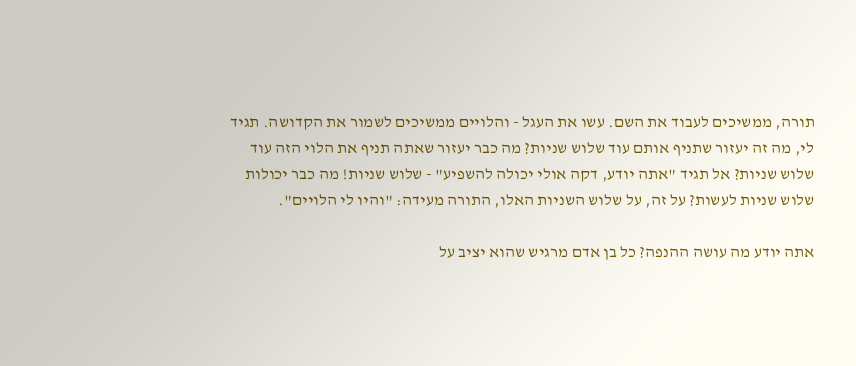תורה, ממשיכים לעבוד את השם. עשו את העגל - והלויים ממשיכים לשמור את הקדושה. תגיד לי, מה זה יעזור שתניף אותם עוד שלוש שניות? מה כבר יעזור שאתה תניף את הלוי הזה עוד שלוש שניות? אל תגיד "אתה יודע, דקה אולי יכולה להשפיע" - שלוש שניות! מה כבר יכולות שלוש שניות לעשות? על זה, על שלוש השניות האלו, התורה מעידה: "והיו לי הלויים".

אתה יודע מה עושה ההנפה? כל בן אדם מרגיש שהוא יציב על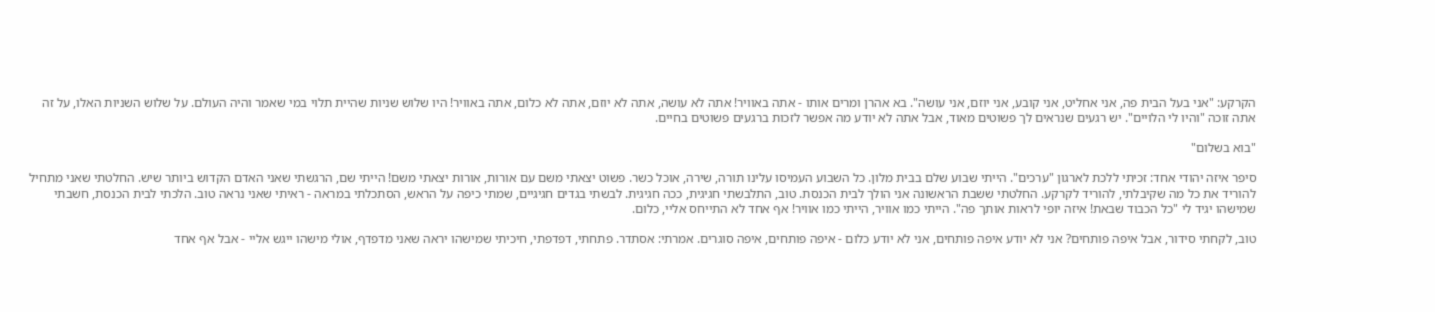הקרקע: "אני בעל הבית פה, אני אחליט, אני קובע, אני יוזם, אני עושה". בא אהרן ומרים אותו - אתה באוויר! אתה לא עושה, אתה לא יוזם, אתה לא כלום, אתה באוויר! היו שלוש שניות שהיית תלוי במי שאמר והיה העולם. על שלוש השניות האלו, על זה אתה זוכה "והיו לי הלויים". יש רגעים שנראים לך פשוטים מאוד, אבל אתה לא יודע מה אפשר לזכות ברגעים פשוטים בחיים.

"בוא בשלום"

סיפר איזה יהודי אחד: זכיתי ללכת לארגון "ערכים". הייתי שבוע שלם בבית מלון. כל השבוע העמיסו עלינו תורה, שירה, אוכל כשר. פשוט יצאתי משם עם אורות, אורות יצאתי משם! הייתי שם, הרגשתי שאני האדם הקדוש ביותר שיש. החלטתי שאני מתחיל להוריד את כל מה שקיבלתי, להוריד לקרקע. החלטתי ששבת הראשונה אני הולך לבית הכנסת. טוב, התלבשתי חגיגית, ככה חגיגית. לבשתי בגדים חגיגיים, שמתי כיפה על הראש, הסתכלתי במראה - ראיתי שאני נראה טוב. הלכתי לבית הכנסת, חשבתי שמישהו יגיד לי "כל הכבוד שבאת! איזה יופי לראות אותך פה". הייתי כמו אוויר, הייתי כמו אוויר! אף אחד לא התייחס אליי, כלום.

טוב, לקחתי סידור, אבל איפה פותחים? אני לא יודע איפה פותחים, אני לא יודע כלום - איפה פותחים, איפה סוגרים. אמרתי: אסתדר. פתחתי, דפדפתי, חיכיתי שמישהו יראה שאני מדפדף, אולי מישהו ייגש אליי - אבל אף אחד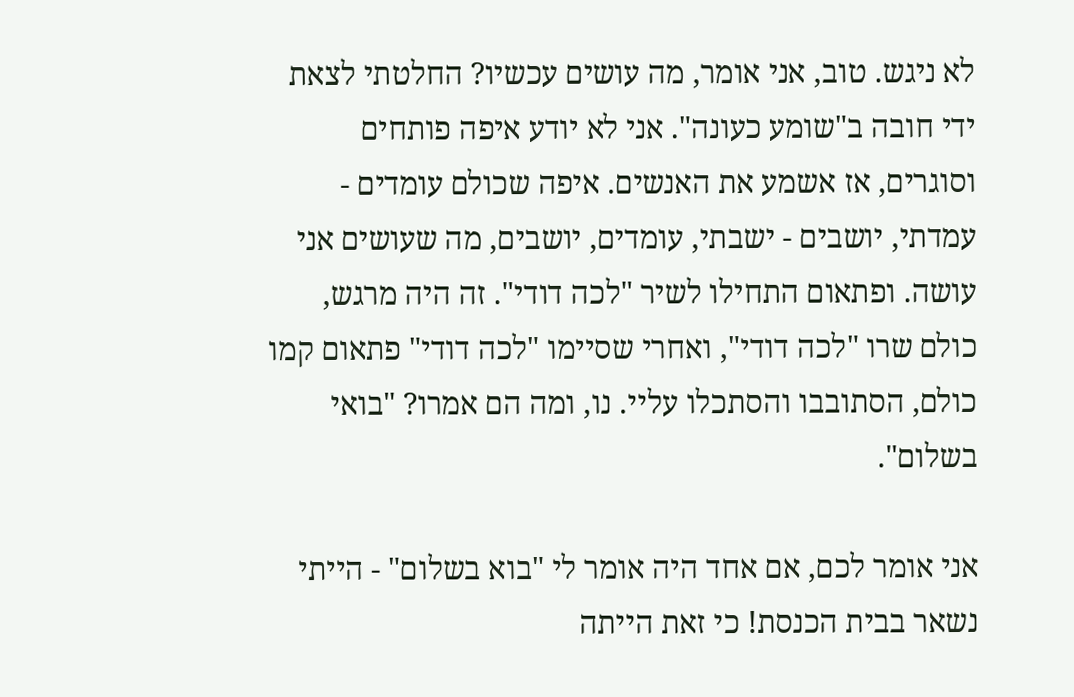לא ניגש. טוב, אני אומר, מה עושים עכשיו? החלטתי לצאת ידי חובה ב"שומע כעונה". אני לא יודע איפה פותחים וסוגרים, אז אשמע את האנשים. איפה שכולם עומדים - עמדתי, יושבים - ישבתי, עומדים, יושבים, מה שעושים אני עושה. ופתאום התחילו לשיר "לכה דודי". זה היה מרגש, כולם שרו "לכה דודי", ואחרי שסיימו "לכה דודי" פתאום קמו כולם, הסתובבו והסתכלו עליי. נו, ומה הם אמרו? "בואי בשלום".

אני אומר לכם, אם אחד היה אומר לי "בוא בשלום" - הייתי נשאר בבית הכנסת! כי זאת הייתה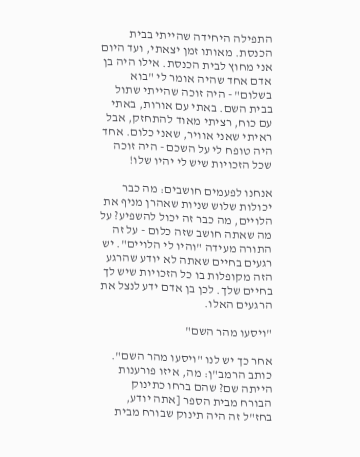התפילה היחידה שהייתי בבית הכנסת. מאותו זמן יצאתי, ועד היום אני מחוץ לבית הכנסת. אילו היה בן אדם אחד שהיה אומר לי "בוא בשלום" - היה זוכה שהייתי שתול בבית השם. באתי עם אורות, באתי עם כוח, רציתי מאוד להתחזק, אבל ראיתי שאני אוויר, שאני כלום. אחד היה טופח לי על השכם - היה זוכה שכל הזכויות שיש לי יהיו שלו!

אנחנו לפעמים חושבים: מה כבר יכולות שלוש שניות שאהרן מניף את הלויים, מה כבר זה יכול להשפיע? על מה שאתה חושב שזה כלום - על זה התורה מעידה "והיו לי הלויים". יש רגעים בחיים שאתה לא יודע שהרגע הזה מקופלות בו כל הזכויות שיש לך בחיים שלך. לכן בן אדם ידע לנצל את הרגעים האלו.

"ויסעו מהר השם"

אחר כך יש לנו "ויסעו מהר השם". כותב הרמב"ן: מה, איזו פורענות הייתה שם? שהם ברחו כתינוק הבורח מבית הספר [אתה יודע, בחז"ל זה היה תינוק שבורח מבית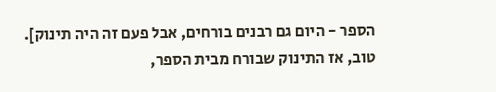הספר - היום גם רבנים בורחים, אבל פעם זה היה תינוק]. טוב, אז התינוק שבורח מבית הספר,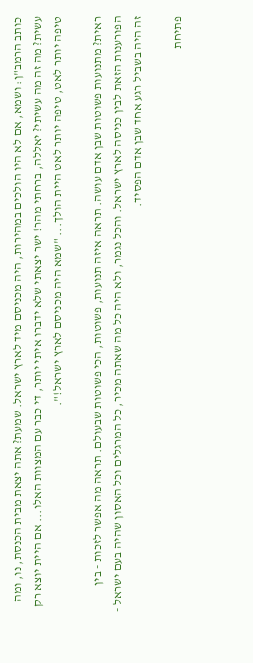כותב הרמב"ן: ושמא, אם לא היו הולכים במהירות, היה מכניסם מיד לארץ ישראל. שמעת? אתה יצאת מבית הכנסת, נו, ומה עשית? מה זה מה עשיתי? יאללה, ברחתי מהר! ישר יצאתי שלא ידברו איתי יותר, די כבר עם המצוות האלו... אם היית יוצא רק טיפה יותר לאט, טיפה יותר לאט היית הולך... "שמא היה מכניסם לארץ ישראל!".

ראית? מתנועות פשוטות שבן אדם עושה. תראה איזה תנועות, פשוטות, הכי פשוטות שבעולם. תראה מה אפשר לזכות - בין הפורענות הזאת לבין כניסה לארץ ישראל. והכל נגמר, ולא היה כל מה שאתה מכיר, כל המרגלים וכל האסון שהיה בעם ישראל - זה היה בשביל רגע אחד שבן אדם הפסיד.

פתיחת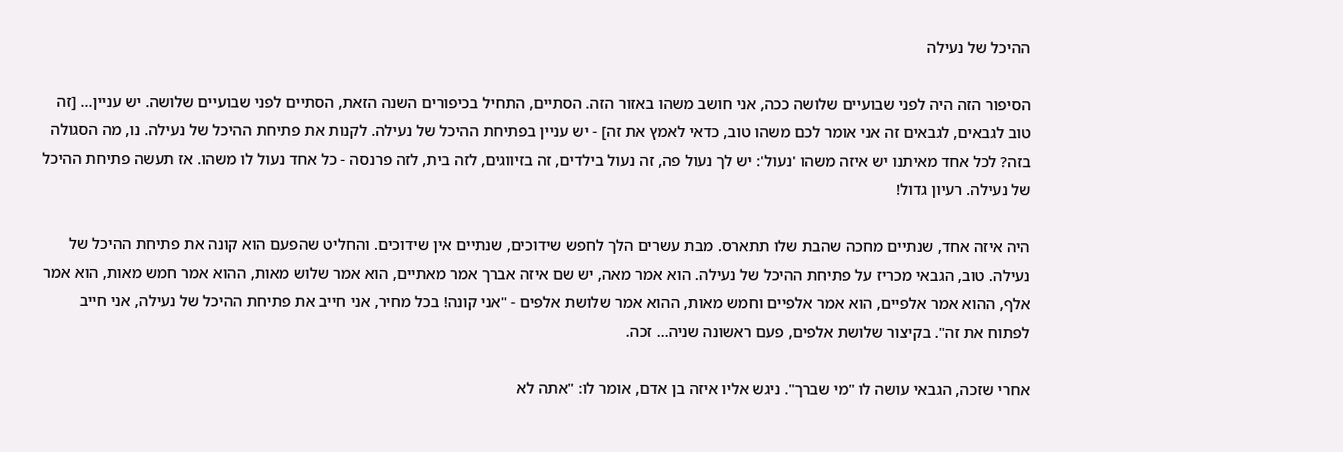ההיכל של נעילה

הסיפור הזה היה לפני שבועיים שלושה ככה, אני חושב משהו באזור הזה. הסתיים, התחיל בכיפורים השנה הזאת, הסתיים לפני שבועיים שלושה. יש עניין... [זה טוב לגבאים, לגבאים זה אני אומר לכם משהו טוב, כדאי לאמץ את זה] - יש עניין בפתיחת ההיכל של נעילה. לקנות את פתיחת ההיכל של נעילה. נו, מה הסגולה בזה? לכל אחד מאיתנו יש איזה משהו 'נעול': יש לך נעול פה, זה נעול בילדים, זה בזיווגים, לזה בית, לזה פרנסה - כל אחד נעול לו משהו. אז תעשה פתיחת ההיכל של נעילה. רעיון גדול!

היה איזה אחד, שנתיים מחכה שהבת שלו תתארס. מבת עשרים הלך לחפש שידוכים, שנתיים אין שידוכים. והחליט שהפעם הוא קונה את פתיחת ההיכל של נעילה. טוב, הגבאי מכריז על פתיחת ההיכל של נעילה. הוא אמר מאה, יש שם איזה אברך אמר מאתיים, הוא אמר שלוש מאות, ההוא אמר חמש מאות, הוא אמר אלף, ההוא אמר אלפיים, הוא אמר אלפיים וחמש מאות, ההוא אמר שלושת אלפים - "אני קונה! בכל מחיר, אני חייב את פתיחת ההיכל של נעילה, אני חייב לפתוח את זה". בקיצור שלושת אלפים, פעם ראשונה שניה... זכה.

אחרי שזכה, הגבאי עושה לו "מי שברך". ניגש אליו איזה בן אדם, אומר לו: "אתה לא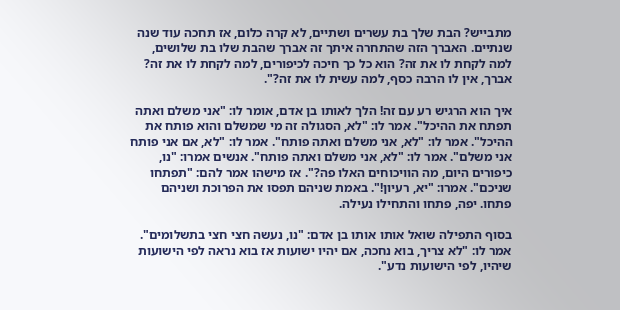מתבייש? הבת שלך בת עשרים ושתיים, לא קרה כלום, אז תחכה עוד שנה שנתיים. האברך הזה שהתחרה איתך זה אברך שהבת שלו בת שלושים, למה לקחת לו את זה? הוא כל כך חיכה לכיפורים, למה לקחת לו את זה? אברך, אין לו הרבה כסף, למה עשית לו את זה?".

איך הוא הרגיש רע עם זה! הלך לאותו בן אדם, אומר לו: "אני משלם ואתה תפתח את ההיכל". אמר לו: "לא, הסגולה זה מי שמשלם והוא פותח את ההיכל". אמר לו: "לא, אני משלם ואתה פותח". אמר לו: "לא, אם אני פותח אני משלם". אמר לו: "לא, אני משלם ואתה פותח". אנשים אמרו: "נו, כיפורים היום, מה הוויכוחים האלו פה?". אז מישהו אמר להם: "תפתחו שניכם". אמרו: "יא, רעיון!". באמת שניהם תפסו את הפרוכת ושניהם פתחו. יפה, פתחו והתחילו נעילה.

בסוף התפילה שואל אותו אותו בן אדם: "נו, נעשה חצי חצי בתשלומים". אמר לו: "לא צריך, בוא נחכה, אם יהיו ישועות אז בוא נראה לפי הישועות שיהיו, לפי הישועות נדע".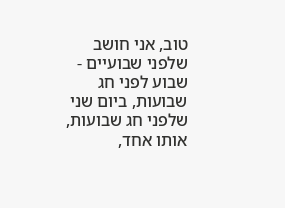טוב, אני חושב שלפני שבועיים - שבוע לפני חג שבועות, ביום שני שלפני חג שבועות, אותו אחד,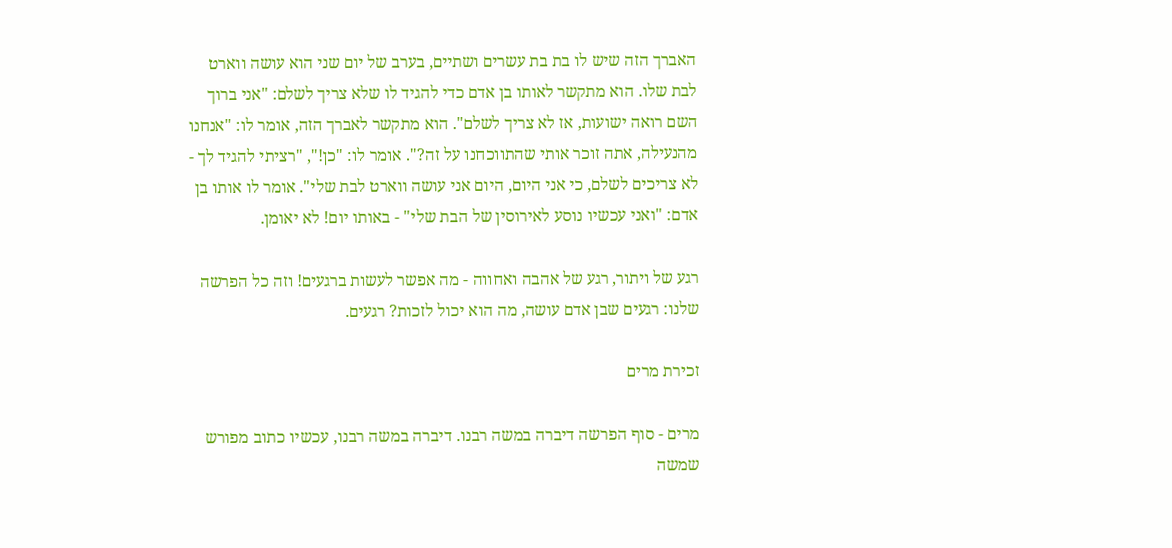האברך הזה שיש לו בת בת עשרים ושתיים, בערב של יום שני הוא עושה ווארט לבת שלו. הוא מתקשר לאותו בן אדם כדי להגיד לו שלא צריך לשלם: "אני ברוך השם רואה ישועות, אז לא צריך לשלם". הוא מתקשר לאברך הזה, אומר לו: "אנחנו מהנעילה, אתה זוכר אותי שהתווכחנו על זה?". אומר לו: "כן!", "רציתי להגיד לך - לא צריכים לשלם, כי אני היום, היום אני עושה ווארט לבת שלי". אומר לו אותו בן אדם: "ואני עכשיו נוסע לאירוסין של הבת שלי" - באותו יום! לא יאומן.

רגע של ויתור, רגע של אהבה ואחווה - מה אפשר לעשות ברגעים! וזה כל הפרשה שלנו: רגעים שבן אדם עושה, מה הוא יכול לזכות? רגעים.

זכירת מרים

מרים - סוף הפרשה דיברה במשה רבנו. דיברה במשה רבנו, עכשיו כתוב מפורש שמשה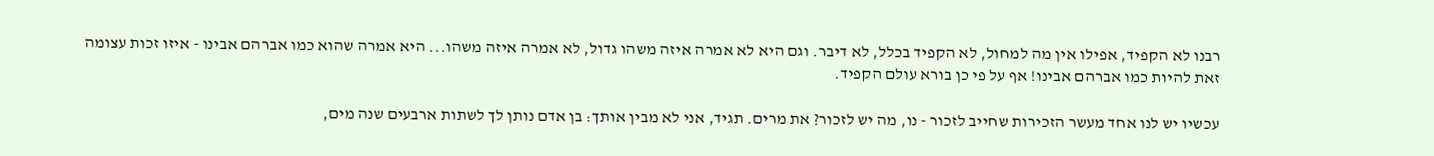רבנו לא הקפיד, אפילו אין מה למחול, לא הקפיד בכלל, לא דיבר. וגם היא לא אמרה איזה משהו גדול, לא אמרה איזה משהו... היא אמרה שהוא כמו אברהם אבינו - איזו זכות עצומה זאת להיות כמו אברהם אבינו! אף על פי כן בורא עולם הקפיד.

עכשיו יש לנו אחד מעשר הזכירות שחייב לזכור - נו, מה יש לזכור? את מרים. תגיד, אני לא מבין אותך: בן אדם נותן לך לשתות ארבעים שנה מים,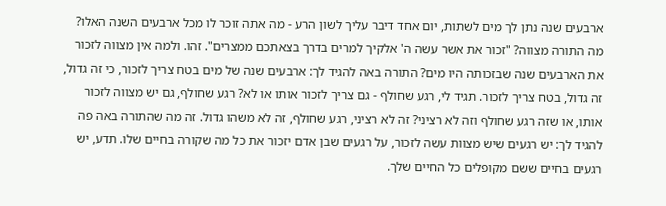ארבעים שנה נתן לך מים לשתות, יום אחד דיבר עליך לשון הרע - מה אתה זוכר לו מכל ארבעים השנה האלו? מה התורה מצווה? "זכור את אשר עשה ה' אלקיך למרים בדרך בצאתכם ממצרים". זהו. ולמה אין מצווה לזכור את הארבעים שנה שבזכותה היו מים? התורה באה להגיד לך: ארבעים שנה של מים בטח צריך לזכור, כי זה גדול, זה גדול, בטח צריך לזכור. תגיד לי, רגע שחולף - גם צריך לזכור אותו או לא? רגע שחולף, גם יש מצווה לזכור אותו, או שזה רגע שחולף וזה לא רציני? זה לא רציני, רגע שחולף, זה לא משהו גדול. זה מה שהתורה באה פה להגיד לך: יש רגעים שיש מצוות עשה לזכור, על רגעים שבן אדם יזכור את כל מה שקורה בחיים שלו. תדע, יש רגעים בחיים ששם מקופלים כל החיים שלך.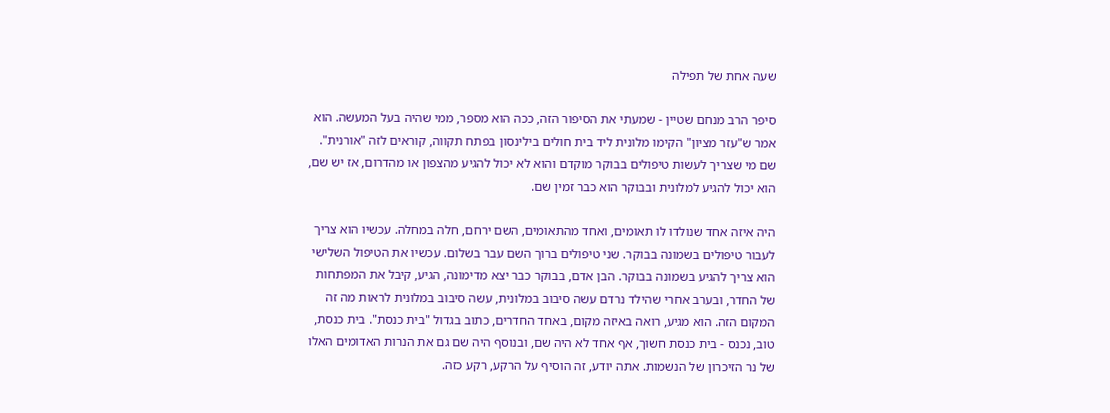שעה אחת של תפילה

סיפר הרב מנחם שטיין - שמעתי את הסיפור הזה, ככה הוא מספר, ממי שהיה בעל המעשה. הוא אמר ש"עזר מציון" הקימו מלונית ליד בית חולים בילינסון בפתח תקווה, קוראים לזה "אורנית". שם מי שצריך לעשות טיפולים בבוקר מוקדם והוא לא יכול להגיע מהצפון או מהדרום, אז יש שם, הוא יכול להגיע למלונית ובבוקר הוא כבר זמין שם.

היה איזה אחד שנולדו לו תאומים, ואחד מהתאומים, השם ירחם, חלה במחלה. עכשיו הוא צריך לעבור טיפולים בשמונה בבוקר. שני טיפולים ברוך השם עבר בשלום. עכשיו את הטיפול השלישי הוא צריך להגיע בשמונה בבוקר. הבן אדם, בבוקר כבר יצא מדימונה, הגיע, קיבל את המפתחות של החדר, ובערב אחרי שהילד נרדם עשה סיבוב במלונית, עשה סיבוב במלונית לראות מה זה המקום הזה. הוא מגיע, רואה באיזה מקום, באחד החדרים, כתוב בגדול "בית כנסת". בית כנסת, טוב, נכנס - בית כנסת חשוך, אף אחד לא היה שם, ובנוסף היה שם גם את הנרות האדומים האלו של נר הזיכרון של הנשמות. אתה יודע, זה הוסיף על הרקע, רקע כזה.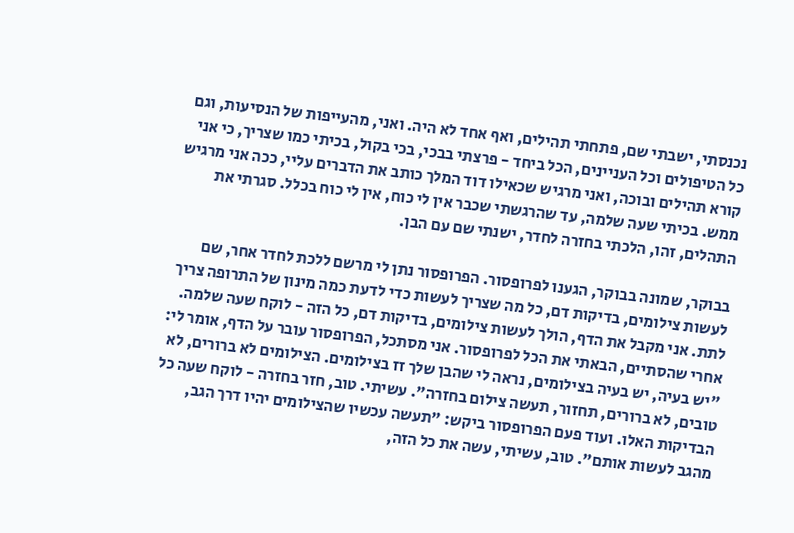נכנסתי, ישבתי שם, פתחתי תהילים, ואף אחד לא היה. ואני, מהעייפות של הנסיעות, וגם כל הטיפולים וכל העניינים, הכל ביחד - פרצתי בבכי, בכי בקול, בכיתי כמו שצריך, כי אני קורא תהילים ובוכה, ואני מרגיש שכאילו דוד המלך כותב את הדברים עליי, ככה אני מרגיש ממש. בכיתי שעה שלמה, עד שהרגשתי שכבר אין לי כוח, אין לי כוח בכלל. סגרתי את התהלים, זהו, הלכתי בחזרה לחדר, ישנתי שם עם הבן.

בבוקר, שמונה בבוקר, הגענו לפרופסור. הפרופסור נתן לי מרשם ללכת לחדר אחר, שם לעשות צילומים, בדיקות דם, כל מה שצריך לעשות כדי לדעת כמה מינון של התרופה צריך לתת. אני מקבל את הדף, הולך לעשות צילומים, בדיקות דם, כל הזה - לוקח שעה שלמה. אחרי שהסתיים, הבאתי את הכל לפרופסור. אני מסתכל, הפרופסור עובר על הדף, אומר לי: "יש בעיה, יש בעיה בצילומים, נראה לי שהבן שלך זז בצילומים. הצילומים לא ברורים, לא טובים, לא ברורים, תחזור, תעשה צילום בחזרה". עשיתי. טוב, חזר בחזרה - לוקח שעה כל הבדיקות האלו. ועוד פעם הפרופסור ביקש: "תעשה עכשיו שהצילומים יהיו דרך הגב, מהגב לעשות אותם". טוב, עשיתי, עשה את כל הזה,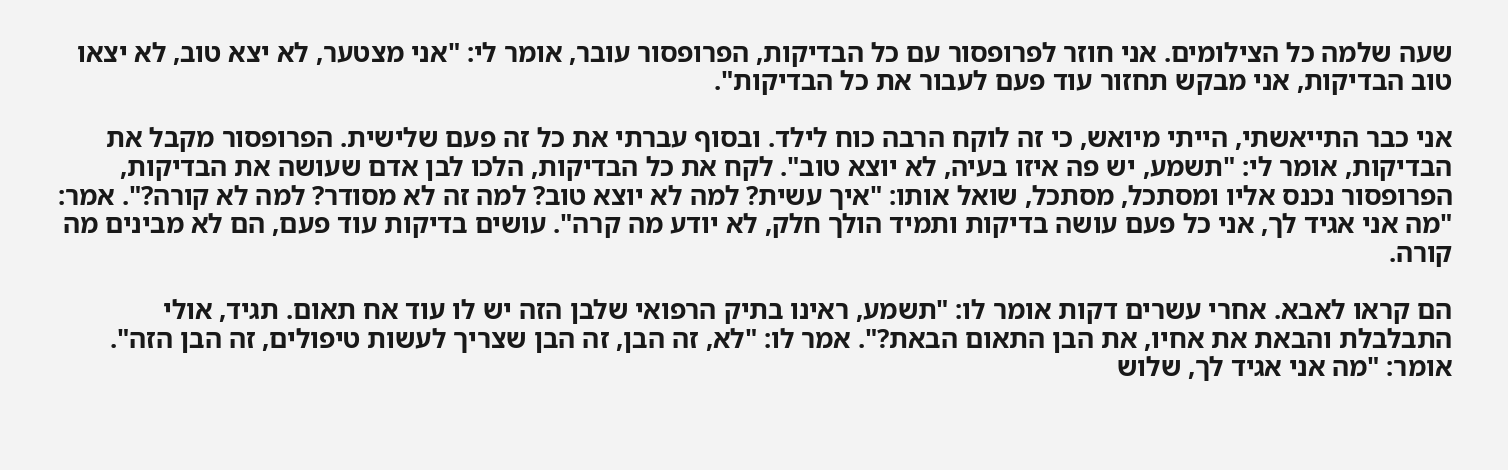שעה שלמה כל הצילומים. אני חוזר לפרופסור עם כל הבדיקות, הפרופסור עובר, אומר לי: "אני מצטער, לא יצא טוב, לא יצאו טוב הבדיקות, אני מבקש תחזור עוד פעם לעבור את כל הבדיקות".

אני כבר התייאשתי, הייתי מיואש, כי זה לוקח הרבה כוח לילד. ובסוף עברתי את כל זה פעם שלישית. הפרופסור מקבל את הבדיקות, אומר לי: "תשמע, יש פה איזו בעיה, לא יוצא טוב". לקח את כל הבדיקות, הלכו לבן אדם שעושה את הבדיקות, הפרופסור נכנס אליו ומסתכל, מסתכל, שואל אותו: "איך עשית? למה לא יוצא טוב? למה זה לא מסודר? למה לא קורה?". אמר: "מה אני אגיד לך, אני כל פעם עושה בדיקות ותמיד הולך חלק, לא יודע מה קרה". עושים בדיקות עוד פעם, הם לא מבינים מה קורה.

הם קראו לאבא. אחרי עשרים דקות אומר לו: "תשמע, ראינו בתיק הרפואי שלבן הזה יש לו עוד אח תאום. תגיד, אולי התבלבלת והבאת את אחיו, את הבן התאום הבאת?". אמר לו: "לא, זה הבן, זה הבן שצריך לעשות טיפולים, זה הבן הזה". אומר: "מה אני אגיד לך, שלוש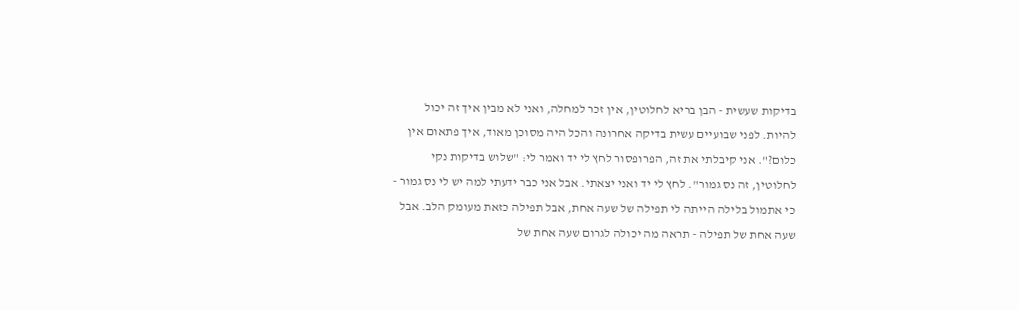בדיקות שעשית - הבן בריא לחלוטין, אין זכר למחלה, ואני לא מבין איך זה יכול להיות. לפני שבועיים עשית בדיקה אחרונה והכל היה מסוכן מאוד, איך פתאום אין כלום?". אני קיבלתי את זה, הפרופסור לחץ לי יד ואמר לי: "שלוש בדיקות נקי לחלוטין, זה נס גמור". לחץ לי יד ואני יצאתי. אבל אני כבר ידעתי למה יש לי נס גמור - כי אתמול בלילה הייתה לי תפילה של שעה אחת, אבל תפילה כזאת מעומק הלב. אבל שעה אחת של תפילה - תראה מה יכולה לגרום שעה אחת של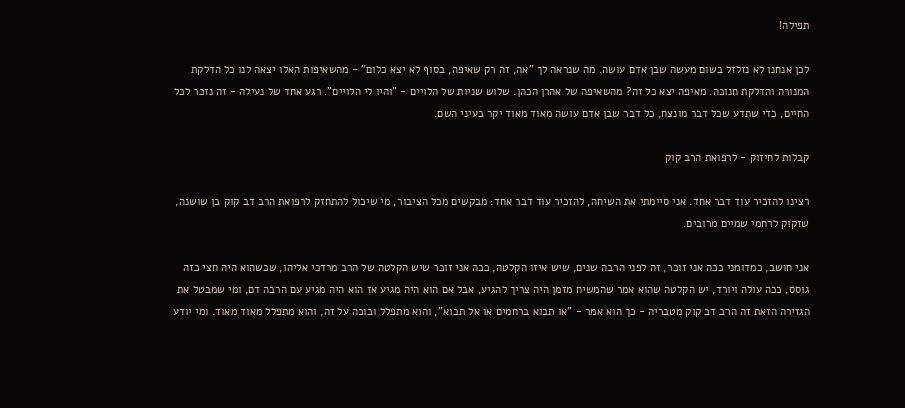תפילה!

לכן אנחנו לא נזלזל בשום מעשה שבן אדם עושה. מה שנראה לך "אה, זה רק שאיפה, בסוף לא יצא כלום" - מהשאיפות האלו יצאה לנו כל הדלקת המנורה והדלקת חנוכה. מאיפה יצא כל זה? מהשאיפה של אהרן הכהן. שלוש שניות של הלויים - "והיו לי הלויים". רגע אחד של נעילה - זה נזכר לכל החיים, כדי שתדע שכל דבר מונצח, כל דבר שבן אדם עושה מאוד מאוד יקר בעיני השם.

קבלות לחיזוק - לרפואת הרב קוק

רצינו להזכיר עוד דבר אחד. אני סיימתי את השיחה, להזכיר עוד דבר אחד: מבקשים מכל הציבור, מי שיכול להתחזק לרפואת הרב דב קוק בן שושנה, שזקוק לרחמי שמיים מרובים.

אני חושב, כמדומני ככה אני זוכר, זה לפני הרבה שנים, שיש איזו הקלטה, ככה אני זוכר שיש הקלטה של הרב מרדכי אליהו, שכשהוא היה חצי כזה גוסס, ככה עולה ויורד, יש הקלטה שהוא אמר שהמשיח מזמן היה צריך להגיע, אבל אם הוא היה מגיע אז הוא היה מגיע עם הרבה דם, ומי שמבטל את הגזירה הזאת זה הרב דב קוק מטבריה - כך הוא אמר - "או תבוא ברחמים או אל תבוא", והוא מתפלל ובוכה על זה, והוא מתפלל מאוד מאוד. ומי יודע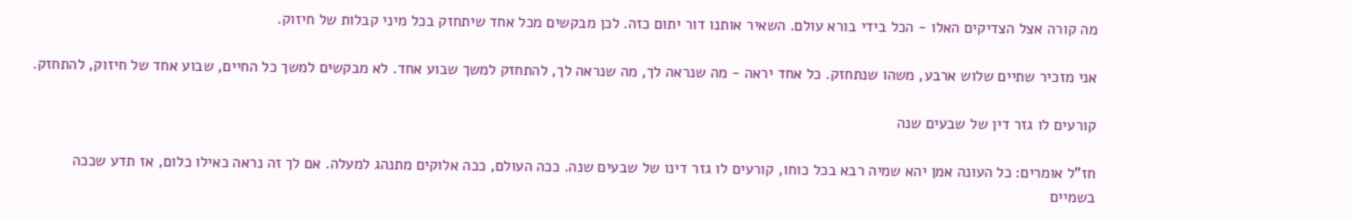מה קורה אצל הצדיקים האלו - הכל בידי בורא עולם. השאיר אותנו דור יתום כזה. לכן מבקשים מכל אחד שיתחזק בכל מיני קבלות של חיזוק.

אני מזכיר שתיים שלוש ארבע, משהו שנתחזק. כל אחד יראה - מה שנראה לך, מה שנראה לך, להתחזק למשך שבוע אחד. לא מבקשים למשך כל החיים, שבוע אחד של חיזוק, להתחזק.

קורעים לו גזר דין של שבעים שנה

חז"ל אומרים: כל העונה אמן יהא שמיה רבא בכל כוחו, קורעים לו גזר דינו של שבעים שנה. ככה העולם, ככה אלוקים מתנהג למעלה. אם לך זה נראה כאילו כלום, אז תדע שככה בשמיים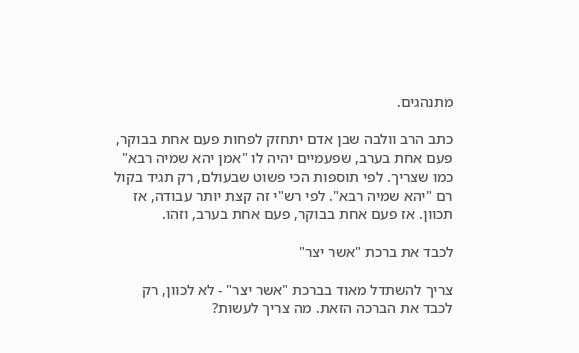מתנהגים.

כתב הרב וולבה שבן אדם יתחזק לפחות פעם אחת בבוקר, פעם אחת בערב, שפעמיים יהיה לו "אמן יהא שמיה רבא" כמו שצריך. לפי תוספות הכי פשוט שבעולם, רק תגיד בקול רם "יהא שמיה רבא". לפי רש"י זה קצת יותר עבודה, אז תכוון. אז פעם אחת בבוקר, פעם אחת בערב, וזהו.

לכבד את ברכת "אשר יצר"

צריך להשתדל מאוד בברכת "אשר יצר" - לא לכוון, רק לכבד את הברכה הזאת. מה צריך לעשות?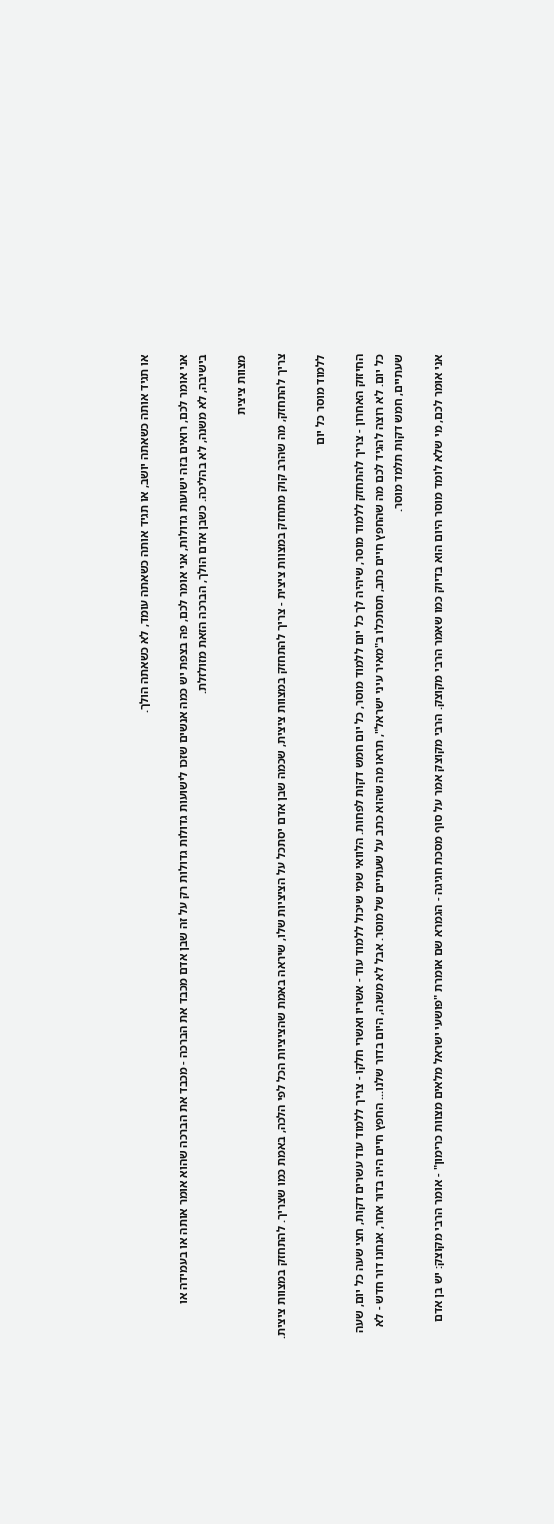או תגיד אותה כשאתה יושב, או תגיד אותה כשאתה עומד, לא כשאתה הולך.

אני אומר לכם, רואים בזה ישועות גדולות, אני אומר לכם, פה בצפת יש כמה אנשים שזכו לישועות גדולות גדולות רק על זה שבן אדם מכבד את הברכה - מכבד את הברכה שהוא אומר אותה או בעמידה או בישיבה, לא משנה, לא בהליכה. כשבן אדם הולך, הברכה הזאת מזולזלת.

מצוות ציצית

צריך להתחזק, מה שהרב קוק מתחזק במצוות ציצית - צריך להתחזק במצוות ציצית, שכמה שבן אדם יסתכל על הציציות שלו, שיראה באמת שהציציות הכל לפי הלכה, באמת כמו שצריך. להתחזק במצוות ציצית.

ללמוד מוסר כל יום

החיזוק האחרון - צריך להתחזק ללמוד מוסר, שיהיה לך כל יום ללמוד מוסר, כל יום חמש דקות לפחות. הלוואי שמי שיכול ללמוד עוד - אשריו ואשרי חלקו - צריך ללמוד עוד עשרים דקות, חצי שעה כל יום, שעה כל יום. לא רוצה להגיד לכם מה שהחפץ חיים כתב, תסתכלו ב"מאיר עיני ישראל", תראו מה שהוא כתב על שעתיים של מוסר. אבל לא משנה, היום בדור שלנו... החפץ חיים היה בדור אחר, אנחנו דור חדש - לא שעתיים, חמש דקות תלמד מוסר.

אני אומר לכם, מי שלא לומד מוסר היום הוא בדיוק כמו שאמר הרבי מקוצק. הרבי מקוצק אמר על סוף מסכת חגיגה - הגמרא שם אומרת "פושעי ישראל מלאים מצוות כרימון" - אומר הרבי מקוצק: יש בן אדם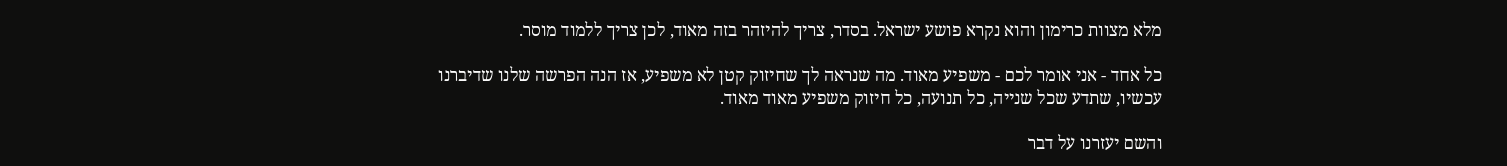מלא מצוות כרימון והוא נקרא פושע ישראל. בסדר, צריך להיזהר בזה מאוד, לכן צריך ללמוד מוסר.

כל אחד - אני אומר לכם - משפיע מאוד. מה שנראה לך שחיזוק קטן לא משפיע, אז הנה הפרשה שלנו שדיברנו עכשיו, שתדע שכל שנייה, כל תנועה, כל חיזוק משפיע מאוד מאוד.

והשם יעזרנו על דבר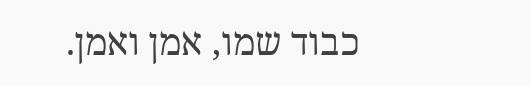כבוד שמו, אמן ואמן.